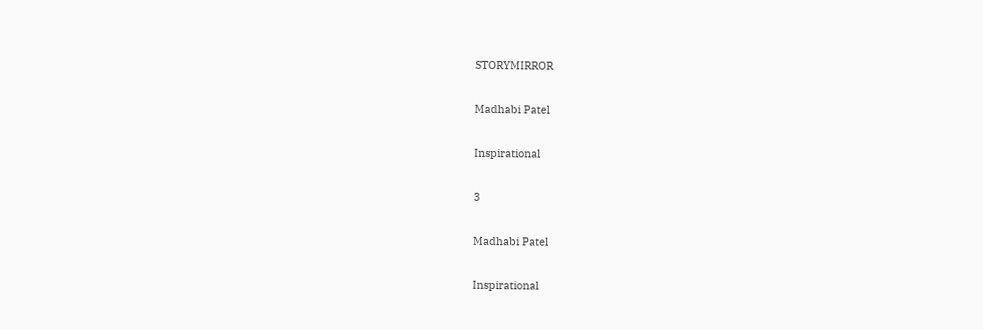STORYMIRROR

Madhabi Patel

Inspirational

3

Madhabi Patel

Inspirational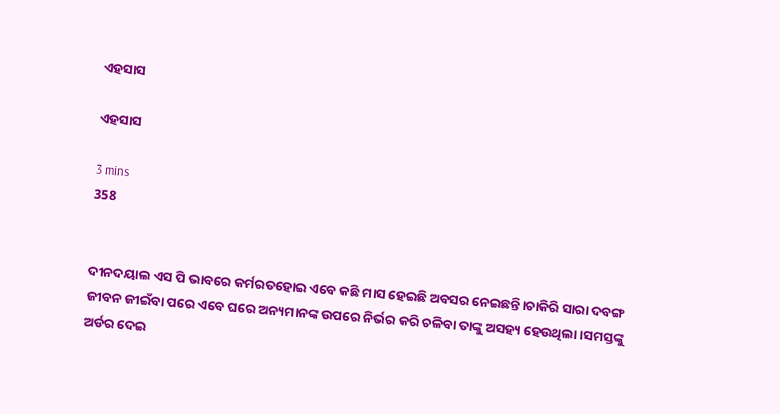ଏହସାସ

ଏହସାସ

3 mins
358


ଦୀନଦୟାଲ ଏସ ପି ଭାବରେ କର୍ମରତହୋଇ ଏବେ କଛି ମାସ ହେଇଛି ଅବସର ନେଇଛନ୍ତି।ଚାକିରି ସାରା ଦବଙ୍ଗ ଜୀବନ ଜୀଇଁବା ପରେ ଏବେ ଘରେ ଅନ୍ୟମାନଙ୍କ ଉପରେ ନିର୍ଭର କରି ଚଳିବା ତାଙ୍କୁ ଅସହ୍ୟ ହେଉଥିଲା।ସମସ୍ତଙ୍କୁ ଅର୍ଡର ଦେଇ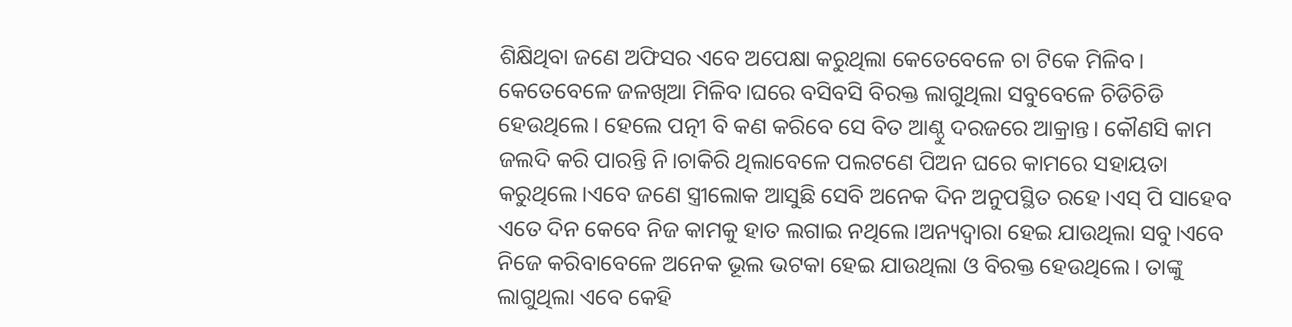ଶିକ୍ଷିଥିବା ଜଣେ ଅଫିସର ଏବେ ଅପେକ୍ଷା କରୁଥିଲା କେତେବେଳେ ଚା ଟିକେ ମିଳିବ। କେତେବେଳେ ଜଳଖିଆ ମିଳିବ।ଘରେ ବସିବସି ବିରକ୍ତ ଲାଗୁଥିଲା ସବୁବେଳେ ଚିଡିଚିଡି ହେଉଥିଲେ। ହେଲେ ପତ୍ନୀ ବି କଣ କରିବେ ସେ ବିତ ଆଣ୍ଠୁ ଦରଜରେ ଆକ୍ରାନ୍ତ। କୌଣସି କାମ ଜଲଦି କରି ପାରନ୍ତି ନି।ଚାକିରି ଥିଲାବେଳେ ପଲଟଣେ ପିଅନ ଘରେ କାମରେ ସହାୟତା କରୁଥିଲେ।ଏବେ ଜଣେ ସ୍ତ୍ରୀଲୋକ ଆସୁଛି ସେବି ଅନେକ ଦିନ ଅନୁପସ୍ଥିତ ରହେ।ଏସ୍ ପି ସାହେବ ଏତେ ଦିନ କେବେ ନିଜ କାମକୁ ହାତ ଲଗାଇ ନଥିଲେ।ଅନ୍ୟଦ୍ବାରା ହେଇ ଯାଉଥିଲା ସବୁ।ଏବେ ନିଜେ କରିବାବେଳେ ଅନେକ ଭୂଲ ଭଟକା ହେଇ ଯାଉଥିଲା ଓ ବିରକ୍ତ ହେଉଥିଲେ। ତାଙ୍କୁ ଲାଗୁଥିଲା ଏବେ କେହି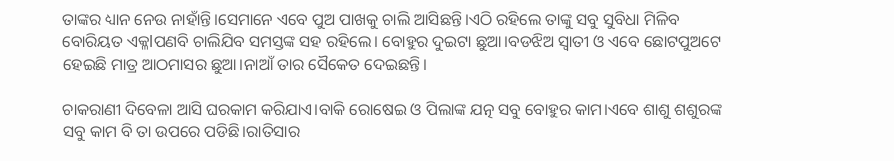ତାଙ୍କର ଧ୍ୟାନ ନେଉ ନାହାଁନ୍ତି।ସେମାନେ ଏବେ ପୁଅ ପାଖକୁ ଚାଲି ଆସିଛନ୍ତି।ଏଠି ରହିଲେ ତାଙ୍କୁ ସବୁ ସୁବିଧା ମିଳିବ ବୋରିୟତ ଏକ୍ଳlପଣବି ଚାଲିଯିବ ସମସ୍ତଙ୍କ ସହ ରହିଲେ। ବୋହୁର ଦୁଇଟା ଛୁଆ।ବଡଝିଅ ସ୍ବାତୀ ଓ ଏବେ ଛୋଟପୁଅଟେ ହେଇଛି ମାତ୍ର ଆଠମାସର ଛୁଆ।ନାଆଁ ତାର ସୈକେତ ଦେଇଛନ୍ତି।

ଚାକରାଣୀ ଦିବେଳା ଆସି ଘରକାମ କରିଯାଏ।ବାକି ରୋଷେଇ ଓ ପିଲାଙ୍କ ଯତ୍ନ ସବୁ ବୋହୁର କାମ।ଏବେ ଶାଶୁ ଶଶୁରଙ୍କ ସବୁ କାମ ବି ତା ଉପରେ ପଡିଛି।ରାତିସାର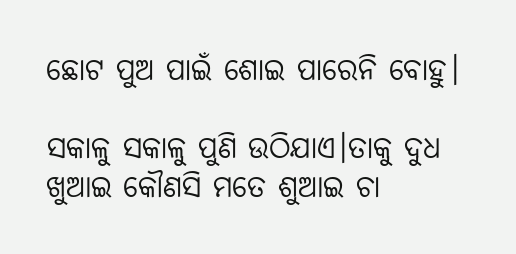ଛୋଟ ପୁଅ ପାଇଁ ଶୋଇ ପାରେନି ବୋହୁ।

ସକାଳୁ ସକାଳୁ ପୁଣି ଉଠିଯାଏ।ତାକୁ ଦୁଧ ଖୁଆଇ କୌଣସି ମତେ ଶୁଆଇ ଚା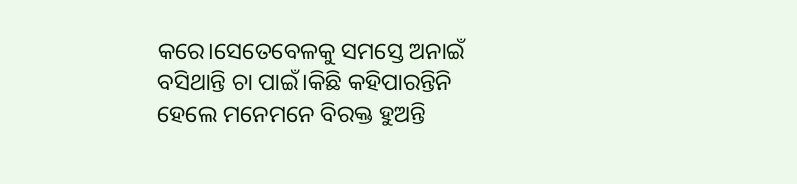କରେ।ସେତେବେଳକୁ ସମସ୍ତେ ଅନାଇଁ ବସିଥାନ୍ତି ଚା ପାଇଁ।କିଛି କହିପାରନ୍ତିନି ହେଲେ ମନେମନେ ବିରକ୍ତ ହୁଅନ୍ତି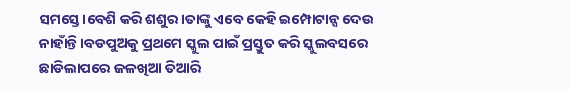ସମସ୍ତେ।ବେଶି କରି ଶଶୁର।ତାଙ୍କୁ ଏବେ କେହି ଇମ୍ପୋଟାନ୍ସ ଦେଉ ନାହାଁନ୍ତି।ବଡପୁଅକୁ ପ୍ରଥମେ ସ୍କୁଲ ପାଇଁ ପ୍ରସ୍ତୁତ କରି ସ୍କୁଲବସରେ ଛାଡିଲାପରେ ଜଳଖିଆ ତିଆରି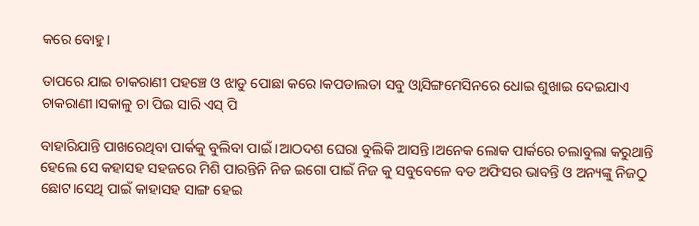କରେ ବୋହୁ।

ତାପରେ ଯାଇ ଚାକରାଣୀ ପହଞ୍ଚେ ଓ ଝାଡୁ ପୋଛା କରେ।କପଡାଲତା ସବୁ ଓ୍ବାସିଙ୍ଗମେସିନରେ ଧୋଇ ଶୁଖାଇ ଦେଇଯାଏ ଚାକରାଣୀ।ସକାଳୁ ଚା ପିଇ ସାରି ଏସ୍ ପି

ବାହାରିଯାନ୍ତି ପାଖରେଥିବା ପାର୍କକୁ ବୁଲିବା ପାଇଁ ।ଆଠଦଶ ଘେରା ବୁଲିକି ଆସନ୍ତି।ଅନେକ ଲୋକ ପାର୍କରେ ଚଲାବୁଲା କରୁଥାନ୍ତି ହେଲେ ସେ କହାସହ ସହଜରେ ମିଶି ପାରନ୍ତିନି ନିଜ ଇଗୋ ପାଇଁ ନିଜ କୁ ସବୁବେଳେ ବଡ ଅଫିସର ଭାବନ୍ତି ଓ ଅନ୍ୟଙ୍କୁ ନିଜଠୁ ଛୋଟ।ସେଥି ପାଇଁ କାହାସହ ସାଙ୍ଗ ହେଇ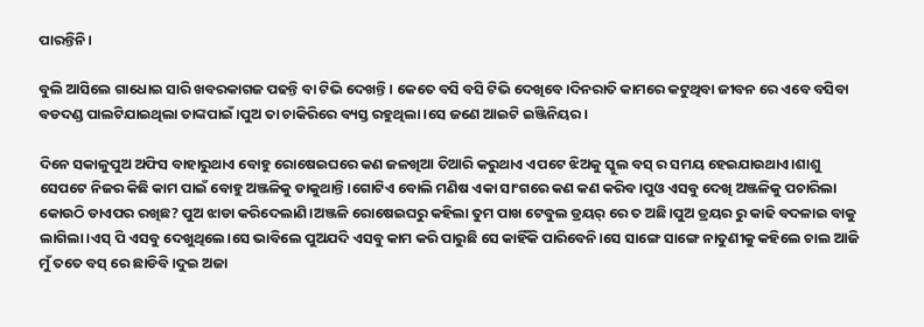ପାରନ୍ତିନି।

ବୁଲି ଆସିଲେ ଗାଧୋଇ ସାରି ଖବରକାଗଜ ପଢନ୍ତି ବା ଟିଭି ଦେଖନ୍ତି। କେତେ ବସି ବସି ଟିଭି ଦେଖିବେ।ଦିନରାତି କାମରେ କଟୁଥିବା ଜୀବନ ରେ ଏବେ ବସିବା ବଡଦଣ୍ଡ ପାଲଟିଯାଇଥିଲା ତାଙ୍କପାଇଁ।ପୁଅ ତା ଚାକିରିରେ ବ୍ୟସ୍ତ ରହୁଥିଲା ।ସେ ଜଣେ ଆଇଟି ଇଞ୍ଜିନିୟର।

ଦିନେ ସକାଳୁପୁଅ ଅଫିସ ବାହାରୁଥାଏ ବୋହୁ ରୋଷେଇଘରେ କଣ ଜଳଖିଆ ତିଆରି କରୁଥାଏ ଏପଟେ ଝିଅକୁ ସ୍କୁଲ ବସ୍ ର ସମୟ ହେଇଯାଉଥାଏ।ଶାଶୁ ସେପଟେ ନିଜର କିଛି କାମ ପାଇଁ ବୋହୁ ଅଞ୍ଜଳିକୁ ଡାକୁଥାନ୍ତି।ଗୋଟିଏ ବୋଲି ମଣିଷ ଏକା ସାଂଗରେ କଣ କଣ କରିବ।ପୁଓ ଏସବୁ ଦେଖି ଅଞ୍ଜଳିକୁ ପଚାରିଲା କୋଉଠି ଡାଏପର ରଖିଛ? ପୁଅ ଝାଡା କରିଦେଲାଣି।ଅଞ୍ଜଳି ରୋଷେଇଘରୁ କହିଲା ତୁମ ପାଖ ଟେବୁଲ ଡ୍ରୟର୍ ରେ ତ ଅଛି।ପୁଅ ଡ୍ରୟର ରୁ କାଢି ବଦଳାଇ ବାକୁ ଲାଗିଲା।ଏସ୍ ପି ଏସବୁ ଦେଖୁଥିଲେ।ସେ ଭାବିଲେ ପୁଅଯଦି ଏସବୁ କାମ କରି ପାରୁଛି ସେ କାହିଁକି ପାରିବେନି।ସେ ସାଙ୍ଗେ ସାଙ୍ଗେ ନାତୁଣୀକୁ କହିଲେ ଚାଲ ଆଜି ମୁଁ ତତେ ବସ୍ ରେ ଛାଡିବି।ଦୁଇ ଅଜା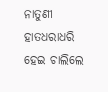ନାତୁଣୀ ହାତଧରାଧରି ହେଇ ଚାଲିଲେ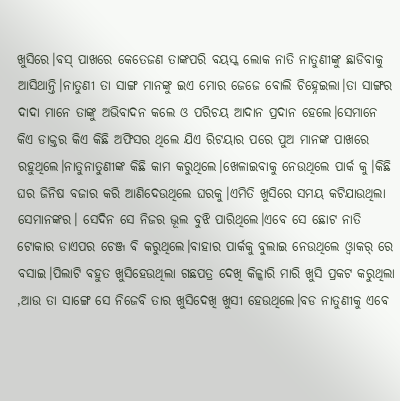ଖୁସିରେ।ବସ୍ ପାଖରେ କେତେଜଣ ତାଙ୍କପରି ବୟସ୍କ ଲୋକ ନାତି ନାତୁଣୀଙ୍କୁ ଛାଡିବାକୁ ଆସିଥାନ୍ତି।ନାତୁଣୀ ତା ସାଙ୍ଗ ମାନଙ୍କୁ ଇଏ ମୋର ଜେଜେ ବୋଲି ଚିହ୍ନେଇଲା।ତା ସାଙ୍ଗର ଦାଦା ମାନେ ତାଙ୍କୁ ଅଭିବାଦନ କଲେ ଓ ପରିଚୟ ଆଦାନ ପ୍ରଦାନ ହେଲେ।ସେମାନେ କିଏ ଡାକ୍ତର କିଏ କିଛି ଅଫିସର ଥିଲେ ଯିଏ ରିଟୟାର ପରେ ପୁଅ ମାନଙ୍କ ପାଖରେ ରହୁଥିଲେ।ନାତୁନାତୁଣୀଙ୍କ କିଛି କାମ କରୁଥିଲେ।ଖେଳାଇବାକୁ ନେଉଥିଲେ ପାର୍କ କୁ।କିଛି ଘର ଜିନିଷ ବଜାର କରି ଆଣିଦେଉଥିଲେ ଘରକୁ।ଏମିତି ଖୁସିରେ ସମୟ କଟିଯାଉଥିଲା ସେମାନଙ୍କର। ସେଦିନ ସେ ନିଜର ଭୂଲ ବୁଝି ପାରିଥିଲେ।ଏବେ ସେ ଛୋଟ ନାତି ଟୋକାର ଡାଏପର ଚେଞ୍ଜ ବି କରୁଥିଲେ।ବାହାର ପାର୍କକୁ ବୁଲାଇ ନେଉଥିଲେ ଓ୍ବାକର୍ ରେ ବସାଇ।ପିଲାଟି ବହୁତ ଖୁସିହେଉଥିଲା ଗଛପତ୍ର ଦେଖି କିଳ୍କାରି ମାରି ଖୁସି ପ୍ରକଟ କରୁଥିଲା ,ଆଉ ତା ସାଙ୍ଗେ ସେ ନିଜେବି ତାର ଖୁସିଦେଖି ଖୁସୀ ହେଉଥିଲେ।ବଡ ନାତୁଣୀକୁ ଏବେ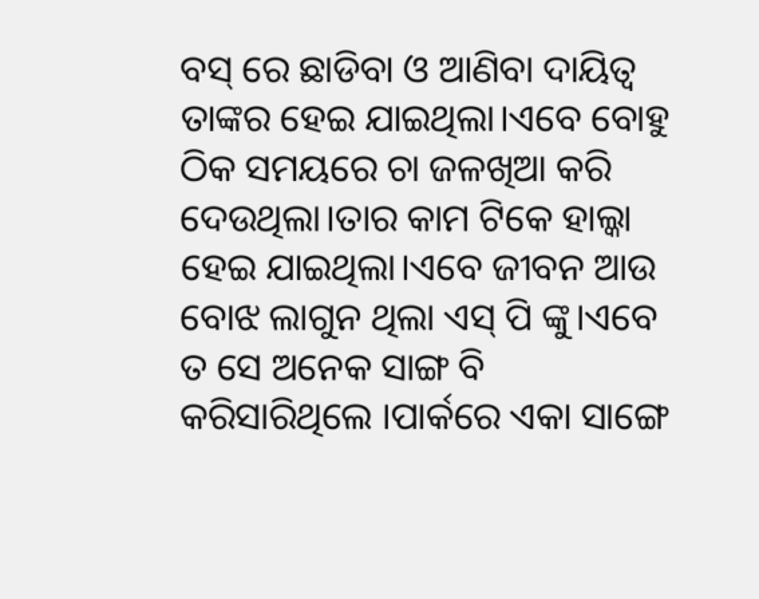ବସ୍ ରେ ଛାଡିବା ଓ ଆଣିବା ଦାୟିତ୍ବ ତାଙ୍କର ହେଇ ଯାଇଥିଲା।ଏବେ ବୋହୁ ଠିକ ସମୟରେ ଚା ଜଳଖିଆ କରି ଦେଉଥିଲା।ତାର କାମ ଟିକେ ହାଲ୍କା ହେଇ ଯାଇଥିଲା।ଏବେ ଜୀବନ ଆଉ ବୋଝ ଲାଗୁନ ଥିଲା ଏସ୍ ପି ଙ୍କୁ।ଏବେ ତ ସେ ଅନେକ ସାଙ୍ଗ ବି କରିସାରିଥିଲେ ।ପାର୍କରେ ଏକା ସାଙ୍ଗେ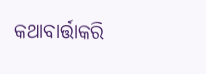କଥାବାର୍ତ୍ତାକରି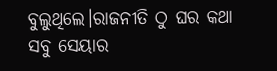ବୁଲୁଥିଲେ।ରାଜନୀତି ଠୁ ଘର କଥା ସବୁ ସେୟାର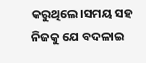କରୁଥିଲେ।ସମୟ ସହ ନିଜକୁ ଯେ ବଦଳାଇ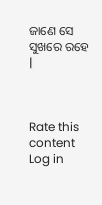ଜାଣେ ସେ ସୁଖରେ ରହେ |



Rate this content
Log in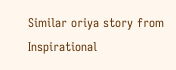Similar oriya story from Inspirational